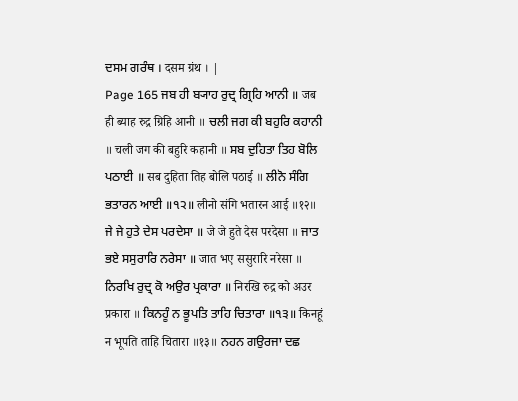ਦਸਮ ਗਰੰਥ । दसम ग्रंथ । |
Page 165 ਜਬ ਹੀ ਬ੍ਯਾਹ ਰੁਦ੍ਰ ਗ੍ਰਿਹਿ ਆਨੀ ॥ जब ही ब्याह रुद्र ग्रिहि आनी ॥ ਚਲੀ ਜਗ ਕੀ ਬਹੁਰਿ ਕਹਾਨੀ ॥ चली जग की बहुरि कहानी ॥ ਸਬ ਦੁਹਿਤਾ ਤਿਹ ਬੋਲਿ ਪਠਾਈ ॥ सब दुहिता तिह बोलि पठाई ॥ ਲੀਨੋ ਸੰਗਿ ਭਤਾਰਨ ਆਈ ॥੧੨॥ लीनो संगि भतारन आई ॥१२॥ ਜੇ ਜੇ ਹੁਤੇ ਦੇਸ ਪਰਦੇਸਾ ॥ जे जे हुते देस परदेसा ॥ ਜਾਤ ਭਏ ਸਸੁਰਾਰਿ ਨਰੇਸਾ ॥ जात भए ससुरारि नरेसा ॥ ਨਿਰਖਿ ਰੁਦ੍ਰ ਕੋ ਅਉਰ ਪ੍ਰਕਾਰਾ ॥ निरखि रुद्र को अउर प्रकारा ॥ ਕਿਨਹੂੰ ਨ ਭੂਪਤਿ ਤਾਹਿ ਚਿਤਾਰਾ ॥੧੩॥ किनहूं न भूपति ताहि चितारा ॥१३॥ ਨਹਨ ਗਉਰਜਾ ਦਛ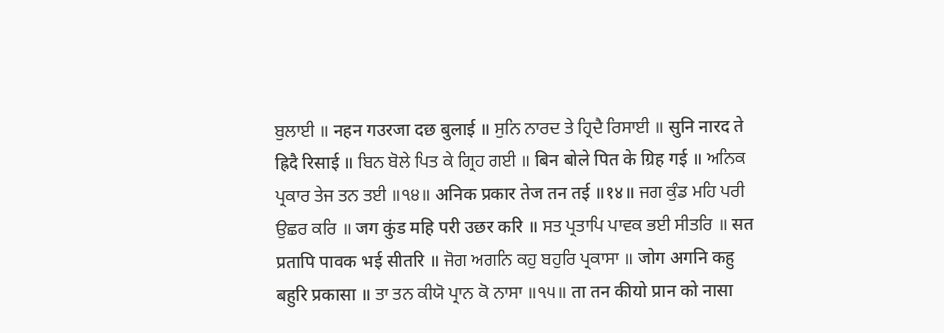ਬੁਲਾਈ ॥ नहन गउरजा दछ बुलाई ॥ ਸੁਨਿ ਨਾਰਦ ਤੇ ਹ੍ਰਿਦੈ ਰਿਸਾਈ ॥ सुनि नारद ते ह्रिदै रिसाई ॥ ਬਿਨ ਬੋਲੇ ਪਿਤ ਕੇ ਗ੍ਰਿਹ ਗਈ ॥ बिन बोले पित के ग्रिह गई ॥ ਅਨਿਕ ਪ੍ਰਕਾਰ ਤੇਜ ਤਨ ਤਈ ॥੧੪॥ अनिक प्रकार तेज तन तई ॥१४॥ ਜਗ ਕੁੰਡ ਮਹਿ ਪਰੀ ਉਛਰ ਕਰਿ ॥ जग कुंड महि परी उछर करि ॥ ਸਤ ਪ੍ਰਤਾਪਿ ਪਾਵਕ ਭਈ ਸੀਤਰਿ ॥ सत प्रतापि पावक भई सीतरि ॥ ਜੋਗ ਅਗਨਿ ਕਹੁ ਬਹੁਰਿ ਪ੍ਰਕਾਸਾ ॥ जोग अगनि कहु बहुरि प्रकासा ॥ ਤਾ ਤਨ ਕੀਯੋ ਪ੍ਰਾਨ ਕੋ ਨਾਸਾ ॥੧੫॥ ता तन कीयो प्रान को नासा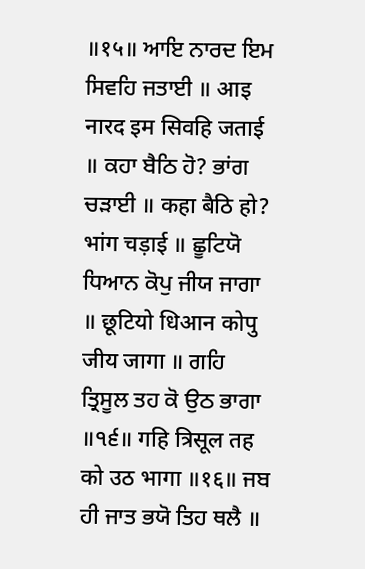॥१५॥ ਆਇ ਨਾਰਦ ਇਮ ਸਿਵਹਿ ਜਤਾਈ ॥ आइ नारद इम सिवहि जताई ॥ ਕਹਾ ਬੈਠਿ ਹੋ? ਭਾਂਗ ਚੜਾਈ ॥ कहा बैठि हो? भांग चड़ाई ॥ ਛੂਟਿਯੋ ਧਿਆਨ ਕੋਪੁ ਜੀਯ ਜਾਗਾ ॥ छूटियो धिआन कोपु जीय जागा ॥ ਗਹਿ ਤ੍ਰਿਸੂਲ ਤਹ ਕੋ ਉਠ ਭਾਗਾ ॥੧੬॥ गहि त्रिसूल तह को उठ भागा ॥१६॥ ਜਬ ਹੀ ਜਾਤ ਭਯੋ ਤਿਹ ਥਲੈ ॥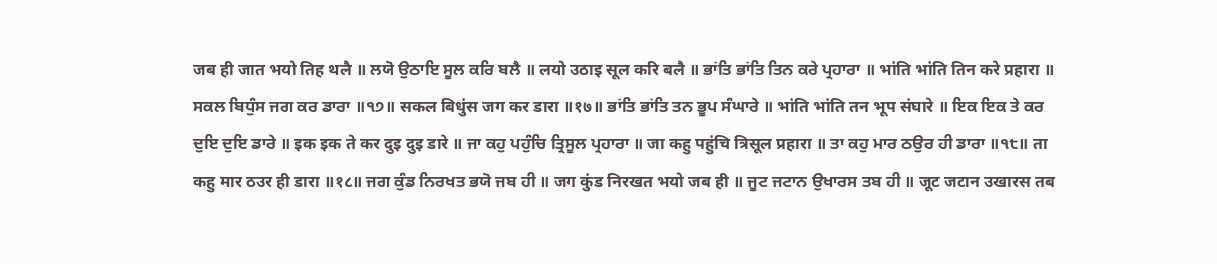जब ही जात भयो तिह थलै ॥ ਲਯੋ ਉਠਾਇ ਸੂਲ ਕਰਿ ਬਲੈ ॥ लयो उठाइ सूल करि बलै ॥ ਭਾਂਤਿ ਭਾਂਤਿ ਤਿਨ ਕਰੇ ਪ੍ਰਹਾਰਾ ॥ भांति भांति तिन करे प्रहारा ॥ ਸਕਲ ਬਿਧੁੰਸ ਜਗ ਕਰ ਡਾਰਾ ॥੧੭॥ सकल बिधुंस जग कर डारा ॥१७॥ ਭਾਂਤਿ ਭਾਂਤਿ ਤਨ ਭੂਪ ਸੰਘਾਰੇ ॥ भांति भांति तन भूप संघारे ॥ ਇਕ ਇਕ ਤੇ ਕਰ ਦੁਇ ਦੁਇ ਡਾਰੇ ॥ इक इक ते कर दुइ दुइ डारे ॥ ਜਾ ਕਹੁ ਪਹੁੰਚਿ ਤ੍ਰਿਸੂਲ ਪ੍ਰਹਾਰਾ ॥ जा कहु पहुंचि त्रिसूल प्रहारा ॥ ਤਾ ਕਹੁ ਮਾਰ ਠਉਰ ਹੀ ਡਾਰਾ ॥੧੮॥ ता कहु मार ठउर ही डारा ॥१८॥ ਜਗ ਕੁੰਡ ਨਿਰਖਤ ਭਯੋ ਜਬ ਹੀ ॥ जग कुंड निरखत भयो जब ही ॥ ਜੂਟ ਜਟਾਨ ਉਖਾਰਸ ਤਬ ਹੀ ॥ जूट जटान उखारस तब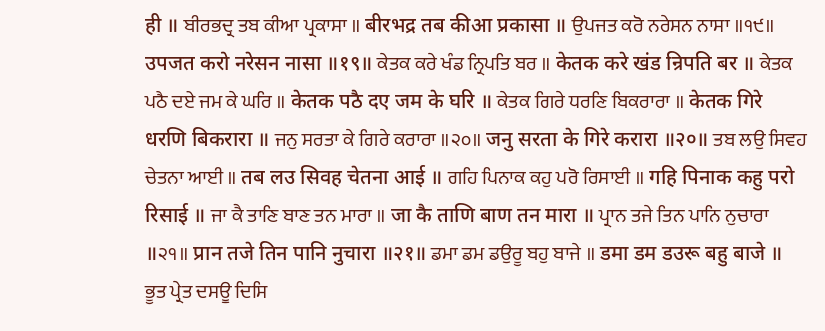ही ॥ ਬੀਰਭਦ੍ਰ ਤਬ ਕੀਆ ਪ੍ਰਕਾਸਾ ॥ बीरभद्र तब कीआ प्रकासा ॥ ਉਪਜਤ ਕਰੋ ਨਰੇਸਨ ਨਾਸਾ ॥੧੯॥ उपजत करो नरेसन नासा ॥१९॥ ਕੇਤਕ ਕਰੇ ਖੰਡ ਨ੍ਰਿਪਤਿ ਬਰ ॥ केतक करे खंड न्रिपति बर ॥ ਕੇਤਕ ਪਠੈ ਦਏ ਜਮ ਕੇ ਘਰਿ ॥ केतक पठै दए जम के घरि ॥ ਕੇਤਕ ਗਿਰੇ ਧਰਣਿ ਬਿਕਰਾਰਾ ॥ केतक गिरे धरणि बिकरारा ॥ ਜਨੁ ਸਰਤਾ ਕੇ ਗਿਰੇ ਕਰਾਰਾ ॥੨੦॥ जनु सरता के गिरे करारा ॥२०॥ ਤਬ ਲਉ ਸਿਵਹ ਚੇਤਨਾ ਆਈ ॥ तब लउ सिवह चेतना आई ॥ ਗਹਿ ਪਿਨਾਕ ਕਹੁ ਪਰੋ ਰਿਸਾਈ ॥ गहि पिनाक कहु परो रिसाई ॥ ਜਾ ਕੈ ਤਾਣਿ ਬਾਣ ਤਨ ਮਾਰਾ ॥ जा कै ताणि बाण तन मारा ॥ ਪ੍ਰਾਨ ਤਜੇ ਤਿਨ ਪਾਨਿ ਨੁਚਾਰਾ ॥੨੧॥ प्रान तजे तिन पानि नुचारा ॥२१॥ ਡਮਾ ਡਮ ਡਉਰੂ ਬਹੁ ਬਾਜੇ ॥ डमा डम डउरू बहु बाजे ॥ ਭੂਤ ਪ੍ਰੇਤ ਦਸਊ ਦਿਸਿ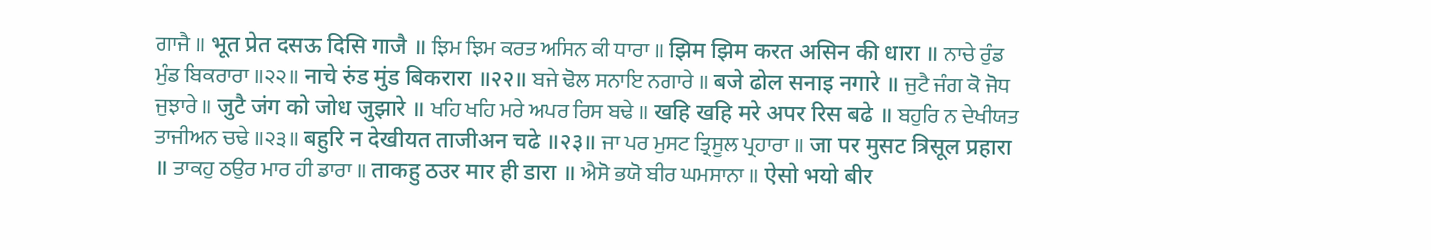ਗਾਜੈ ॥ भूत प्रेत दसऊ दिसि गाजै ॥ ਝਿਮ ਝਿਮ ਕਰਤ ਅਸਿਨ ਕੀ ਧਾਰਾ ॥ झिम झिम करत असिन की धारा ॥ ਨਾਚੇ ਰੁੰਡ ਮੁੰਡ ਬਿਕਰਾਰਾ ॥੨੨॥ नाचे रुंड मुंड बिकरारा ॥२२॥ ਬਜੇ ਢੋਲ ਸਨਾਇ ਨਗਾਰੇ ॥ बजे ढोल सनाइ नगारे ॥ ਜੁਟੈ ਜੰਗ ਕੋ ਜੋਧ ਜੁਝਾਰੇ ॥ जुटै जंग को जोध जुझारे ॥ ਖਹਿ ਖਹਿ ਮਰੇ ਅਪਰ ਰਿਸ ਬਢੇ ॥ खहि खहि मरे अपर रिस बढे ॥ ਬਹੁਰਿ ਨ ਦੇਖੀਯਤ ਤਾਜੀਅਨ ਚਢੇ ॥੨੩॥ बहुरि न देखीयत ताजीअन चढे ॥२३॥ ਜਾ ਪਰ ਮੁਸਟ ਤ੍ਰਿਸੂਲ ਪ੍ਰਹਾਰਾ ॥ जा पर मुसट त्रिसूल प्रहारा ॥ ਤਾਕਹੁ ਠਉਰ ਮਾਰ ਹੀ ਡਾਰਾ ॥ ताकहु ठउर मार ही डारा ॥ ਐਸੋ ਭਯੋ ਬੀਰ ਘਮਸਾਨਾ ॥ ऐसो भयो बीर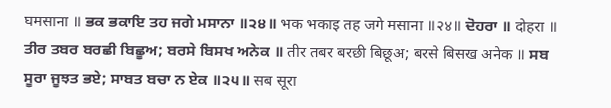घमसाना ॥ ਭਕ ਭਕਾਇ ਤਹ ਜਗੇ ਮਸਾਨਾ ॥੨੪॥ भक भकाइ तह जगे मसाना ॥२४॥ ਦੋਹਰਾ ॥ दोहरा ॥ ਤੀਰ ਤਬਰ ਬਰਛੀ ਬਿਛੂਅ; ਬਰਸੇ ਬਿਸਖ ਅਨੇਕ ॥ तीर तबर बरछी बिछूअ; बरसे बिसख अनेक ॥ ਸਬ ਸੂਰਾ ਜੂਝਤ ਭਏ; ਸਾਬਤ ਬਚਾ ਨ ਏਕ ॥੨੫॥ सब सूरा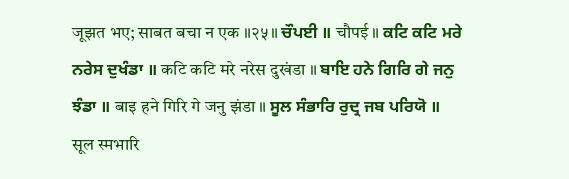जूझत भए; साबत बचा न एक ॥२५॥ ਚੌਪਈ ॥ चौपई ॥ ਕਟਿ ਕਟਿ ਮਰੇ ਨਰੇਸ ਦੁਖੰਡਾ ॥ कटि कटि मरे नरेस दुखंडा ॥ ਬਾਇ ਹਨੇ ਗਿਰਿ ਗੇ ਜਨੁ ਝੰਡਾ ॥ बाइ हने गिरि गे जनु झंडा ॥ ਸੂਲ ਸੰਭਾਰਿ ਰੁਦ੍ਰ ਜਬ ਪਰਿਯੋ ॥ सूल स्मभारि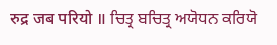रुद्र जब परियो ॥ ਚਿਤ੍ਰ ਬਚਿਤ੍ਰ ਅਯੋਧਨ ਕਰਿਯੋ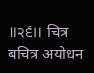॥੨੬॥ चित्र बचित्र अयोधन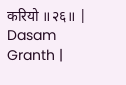करियो ॥२६॥ |
Dasam Granth |